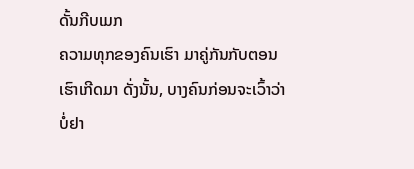ດັ້ນກີບເມກ
ຄວາມທຸກຂອງຄົນເຮົາ ມາຄູ່ກັນກັບຕອນເຮົາເກີດມາ ດັ່ງນັ້ນ, ບາງຄົນກ່ອນຈະເວົ້າວ່າ ບໍ່ຢາ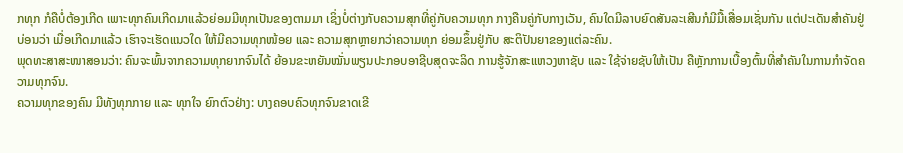ກທຸກ ກໍຄືບໍ່ຕ້ອງເກີດ ເພາະທຸກຄົນເກີດມາແລ້ວຍ່ອມມີທຸກເປັນຂອງຕາມມາ ເຊິ່ງບໍ່ຕ່າງກັບຄວາມສຸກທີ່ຄູ່ກັບຄວາມທຸກ ກາງຄືນຄູ່ກັບກາງເວັນ, ຄົນໃດມີລາບຍົດສັນລະເສີນກໍມີມື້ເສື່ອມເຊັ່ນກັນ ແຕ່ປະເດັນສຳຄັນຢູ່ບ່ອນວ່າ ເມື່ອເກີດມາແລ້ວ ເຮົາຈະເຮັດແນວໃດ ໃຫ້ມີຄວາມທຸກໜ້ອຍ ແລະ ຄວາມສຸກຫຼາຍກວ່າຄວາມທຸກ ຍ່ອມຂຶ້ນຢູ່ກັບ ສະຕິປັນຍາຂອງແຕ່ລະຄົນ.
ພຸດທະສາສະໜາສອນວ່າ: ຄົນຈະພົ້ນຈາກຄວາມທຸກຍາກຈົນໄດ້ ຍ້ອນຂະຫຍັນໝັ່ນພຽນປະກອບອາຊີບສຸດຈະລິດ ການຮູ້ຈັກສະແຫວງຫາຊັບ ແລະ ໃຊ້ຈ່າຍຊັບໃຫ້ເປັນ ຄືຫຼັກການເບື້ອງຕົ້ນທີ່ສຳຄັນໃນການກຳຈັດຄວາມທຸກຈົນ.
ຄວາມທຸກຂອງຄົນ ມີທັງທຸກກາຍ ແລະ ທຸກໃຈ ຍົກຕົວຢ່າງ: ບາງຄອບຄົວທຸກຈົນຂາດເຂີ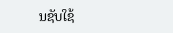ນຊັບໃຊ້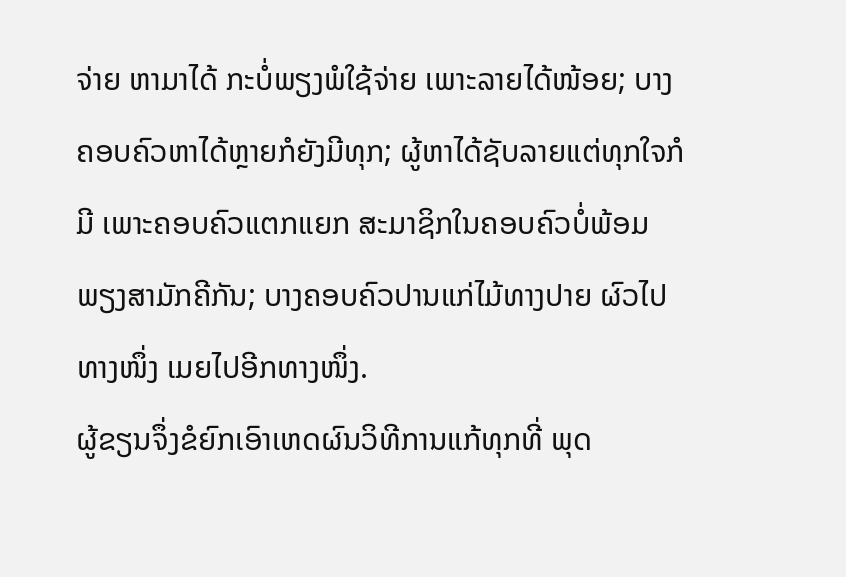ຈ່າຍ ຫາມາໄດ້ ກະບໍ່ພຽງພໍໃຊ້ຈ່າຍ ເພາະລາຍໄດ້ໜ້ອຍ; ບາງຄອບຄົວຫາໄດ້ຫຼາຍກໍຍັງມີທຸກ; ຜູ້ຫາໄດ້ຊັບລາຍແຕ່ທຸກໃຈກໍມີ ເພາະຄອບຄົວແຕກແຍກ ສະມາຊິກໃນຄອບຄົວບໍ່ພ້ອມພຽງສາມັກຄີກັນ; ບາງຄອບຄົວປານແກ່ໄມ້ທາງປາຍ ຜົວໄປທາງໜຶ່ງ ເມຍໄປອີກທາງໜຶ່ງ.
ຜູ້ຂຽນຈຶ່ງຂໍຍົກເອົາເຫດຜົນວິທີການແກ້ທຸກທີ່ ພຸດ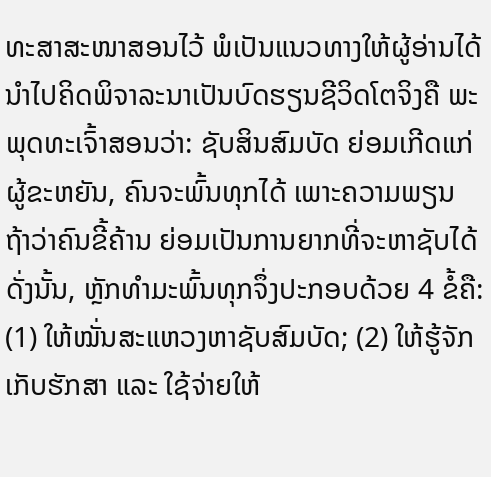ທະສາສະໜາສອນໄວ້ ພໍເປັນແນວທາງໃຫ້ຜູ້ອ່ານໄດ້ນຳໄປຄິດພິຈາລະນາເປັນບົດຮຽນຊີວິດໂຕຈິງຄື ພະພຸດທະເຈົ້າສອນວ່າ: ຊັບສິນສົມບັດ ຍ່ອມເກີດແກ່ຜູ້ຂະຫຍັນ, ຄົນຈະພົ້ນທຸກໄດ້ ເພາະຄວາມພຽນ ຖ້າວ່າຄົນຂີ້ຄ້ານ ຍ່ອມເປັນການຍາກທີ່ຈະຫາຊັບໄດ້ ດັ່ງນັ້ນ, ຫຼັກທຳມະພົ້ນທຸກຈຶ່ງປະກອບດ້ວຍ 4 ຂໍ້ຄື: (1) ໃຫ້ໝັ່ນສະແຫວງຫາຊັບສົມບັດ; (2) ໃຫ້ຮູ້ຈັກເກັບຮັກສາ ແລະ ໃຊ້ຈ່າຍໃຫ້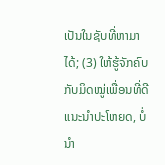ເປັນໃນຊັບທີ່ຫາມາໄດ້; (3) ໃຫ້ຮູ້ຈັກຄົບກັບມິດໝູ່ເພື່ອນທີ່ດີແນະນຳປະໂຫຍດ, ບໍ່ນຳ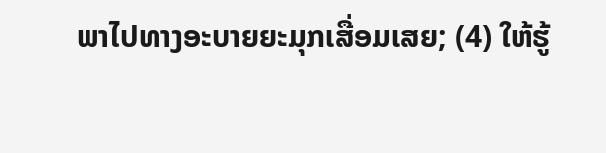ພາໄປທາງອະບາຍຍະມຸກເສື່ອມເສຍ; (4) ໃຫ້ຮູ້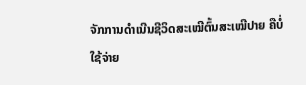ຈັກການດຳເນີນຊີວິດສະເໝີຕົ້ນສະເໝີປາຍ ຄືບໍ່ໃຊ້ຈ່າຍ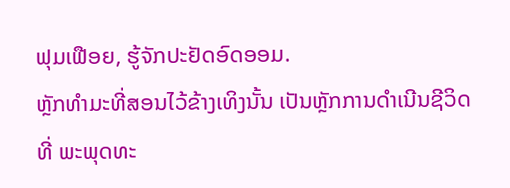ຟຸມເຟືອຍ, ຮູ້ຈັກປະຢັດອົດອອມ.
ຫຼັກທຳມະທີ່ສອນໄວ້ຂ້າງເທິງນັ້ນ ເປັນຫຼັກການດຳເນີນຊີວິດທີ່ ພະພຸດທະ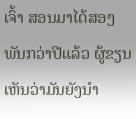ເຈົ້າ ສອນມາໄດ້ສອງພັນກວ່າປີແລ້ວ ຜູ້ຂຽນເຫັນວ່າມັນຍັງນຳ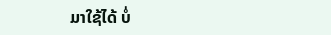ມາໃຊ້ໄດ້ ບໍ່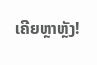ເຄີຍຫຼາຫຼັງ!